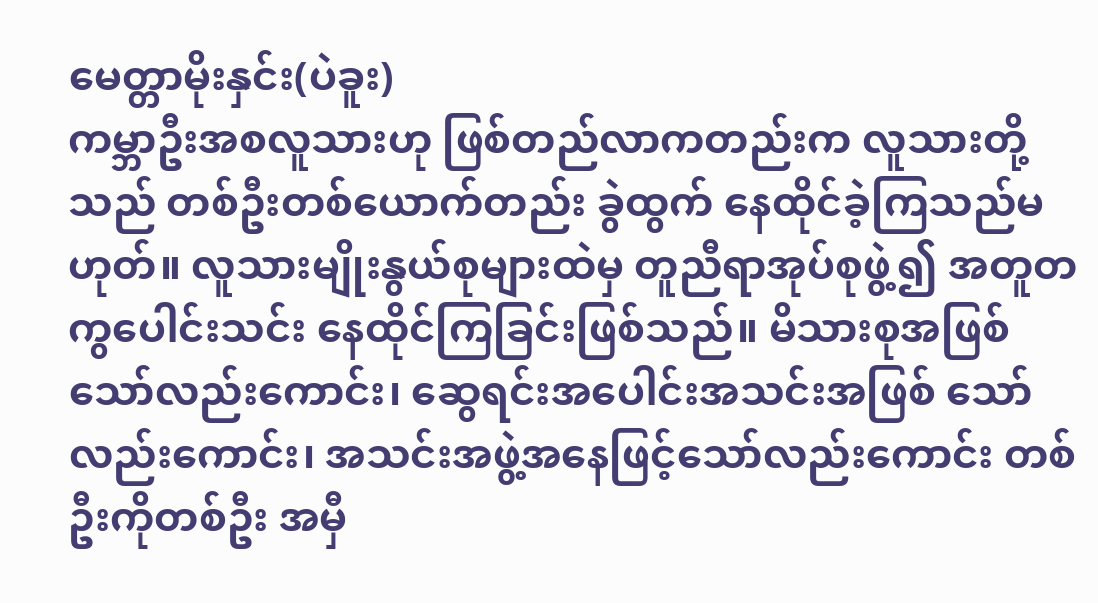မေတ္တာမိုးနှင်း(ပဲခူး)
ကမ္ဘာဦးအစလူသားဟု ဖြစ်တည်လာကတည်းက လူသားတို့သည် တစ်ဦးတစ်ယောက်တည်း ခွဲထွက် နေထိုင်ခဲ့ကြသည်မဟုတ်။ လူသားမျိုးနွယ်စုများထဲမှ တူညီရာအုပ်စုဖွဲ့၍ အတူတကွပေါင်းသင်း နေထိုင်ကြခြင်းဖြစ်သည်။ မိသားစုအဖြစ်သော်လည်းကောင်း၊ ဆွေရင်းအပေါင်းအသင်းအဖြစ် သော်လည်းကောင်း၊ အသင်းအဖွဲ့အနေဖြင့်သော်လည်းကောင်း တစ်ဦးကိုတစ်ဦး အမှီ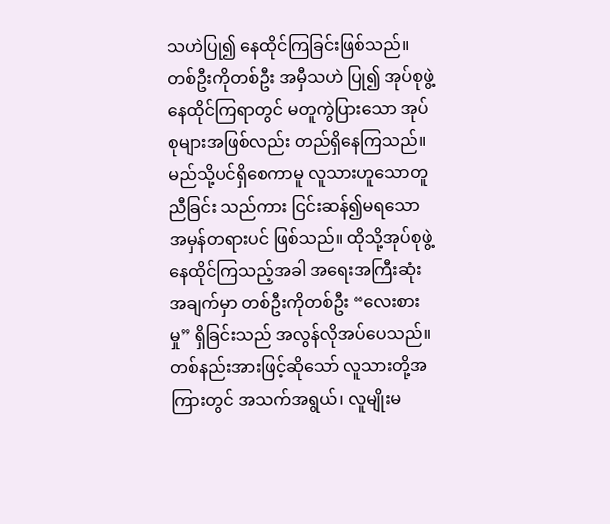သဟဲပြု၍ နေထိုင်ကြခြင်းဖြစ်သည်။ တစ်ဦးကိုတစ်ဦး အမှီသဟဲ ပြု၍ အုပ်စုဖွဲ့နေထိုင်ကြရာတွင် မတူကွဲပြားသော အုပ်စုများအဖြစ်လည်း တည်ရှိနေကြသည်။ မည်သို့ပင်ရှိစေကာမူ လူသားဟူသောတူညီခြင်း သည်ကား ငြင်းဆန်၍မရသော အမှန်တရားပင် ဖြစ်သည်။ ထိုသို့အုပ်စုဖွဲ့ နေထိုင်ကြသည့်အခါ အရေးအကြီးဆုံးအချက်မှာ တစ်ဦးကိုတစ်ဦး “လေးစားမှု” ရှိခြင်းသည် အလွန်လိုအပ်ပေသည်။ တစ်နည်းအားဖြင့်ဆိုသော် လူသားတို့အကြားတွင် အသက်အရွယ်၊ လူမျိုးမ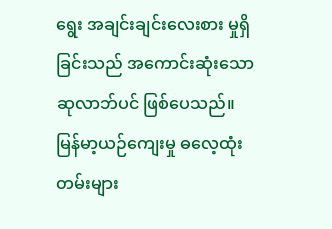ရွေး အချင်းချင်းလေးစား မှုရှိခြင်းသည် အကောင်းဆုံးသော ဆုလာဘ်ပင် ဖြစ်ပေသည်။
မြန်မာ့ယဉ်ကျေးမှု ဓလေ့ထုံးတမ်းများ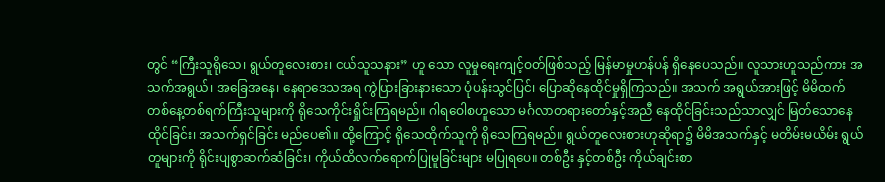တွင် “ကြီးသူရိုသေ၊ ရွယ်တူလေးစား၊ ငယ်သူသနား” ဟူ သော လူမှုရေးကျင့်ဝတ်ဖြစ်သည့် မြန်မာမှုဟန်ပန် ရှိနေပေသည်။ လူသားဟူသည်ကား အသက်အရွယ်၊ အခြေအနေ၊ နေရာဒေသအရ ကွဲပြားခြားနားသော ပုံပန်းသွင်ပြင်၊ ပြောဆိုနေထိုင်မှုရှိကြသည်။ အသက် အရွယ်အားဖြင့် မိမိထက် တစ်နေ့တစ်ရက်ကြီးသူများကို ရိုသေကိုင်းရှိုင်းကြရမည်။ ဂါရဝေါစဟူသော မင်္ဂလာတရားတော်နှင့်အညီ နေထိုင်ခြင်းသည်သာလျှင် မြတ်သောနေထိုင်ခြင်း၊ အသက်ရှင်ခြင်း မည်ပေ၏။ ထို့ကြောင့် ရိုသေထိုက်သူကို ရိုသေကြရမည်။ ရွယ်တူလေးစားဟုဆိုရာ၌ မိမိအသက်နှင့် မတိမ်းမယိမ်း ရွယ်တူများကို ရိုင်းပျစွာဆက်ဆံခြင်း၊ ကိုယ်ထိလက်ရောက်ပြုမူခြင်းများ မပြုရပေ။ တစ်ဦး နှင့်တစ်ဦး ကိုယ်ချင်းစာ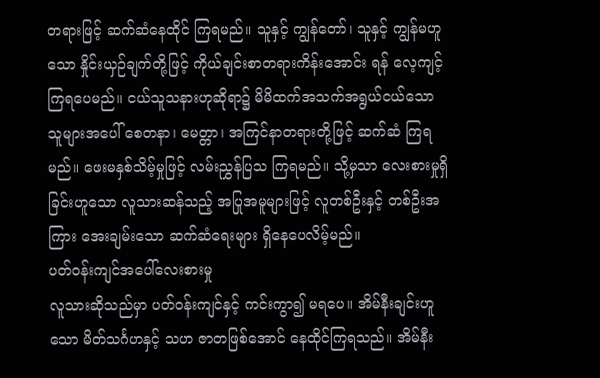တရားဖြင့် ဆက်ဆံနေထိုင် ကြရမည်။ သူနှင့် ကျွန်တော်၊ သူနှင့် ကျွန်မဟူသော နှိုင်းယှဉ်ချက်တို့ဖြင့် ကိုယ်ချင်းစာတရားကိန်းအောင်း ရန် လေ့ကျင့်ကြရပေမည်။ ငယ်သူသနားဟုဆိုရာ၌ မိမိထက်အသက်အရွယ်ငယ်သော သူများအပေါ် စေတနာ၊ မေတ္တာ၊ အကြင်နာတရားတို့ဖြင့် ဆက်ဆံ ကြရမည်။ ဖေးမနှစ်သိမ့်မှုဖြင့် လမ်းညွှန်ပြသ ကြရမည်။ သို့မှသာ လေးစားမှုရှိခြင်းဟူသော လူသားဆန်သည့် အပြုအမူများဖြင့် လူတစ်ဦးနှင့် တစ်ဦးအကြား အေးချမ်းသော ဆက်ဆံရေးများ ရှိနေပေလိမ့်မည်။
ပတ်ဝန်းကျင်အပေါ်လေးစားမှု
လူသားဆိုသည်မှာ ပတ်ဝန်းကျင်နှင့် ကင်းကွာ၍ မရပေ။ အိမ်နီးချင်းဟူသော မိတ်သင်္ဂဟနှင့် သဟ ဇာတဖြစ်အောင် နေထိုင်ကြရသည်။ အိမ်နီး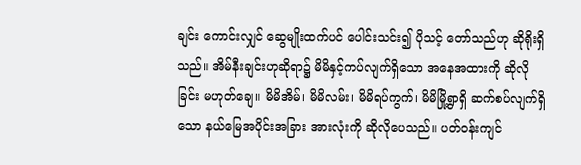ချင်း ကောင်းလျှင် ဆွေမျိုးထက်ပင် ပေါင်းသင်း၍ ပိုသင့် တော်သည်ဟု ဆိုရိုးရှိသည်။ အိမ်နီးချင်းဟုဆိုရာ၌ မိမိနှင့်ကပ်လျက်ရှိသော အနေအထားကို ဆိုလိုခြင်း မဟုတ်ချေ။ မိမိအိမ်၊ မိမိလမ်း၊ မိမိရပ်ကွက်၊ မိမိမြို့ရွာရှိ ဆက်စပ်လျက်ရှိသော နယ်မြေအပိုင်းအခြား အားလုံးကို ဆိုလိုပေသည်။ ပတ်ဝန်းကျင်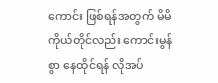ကောင်း ဖြစ်ရန်အတွက် မိမိကိုယ်တိုင်လည်း ကောင်းမွန်စွာ နေထိုင်ရန် လိုအပ်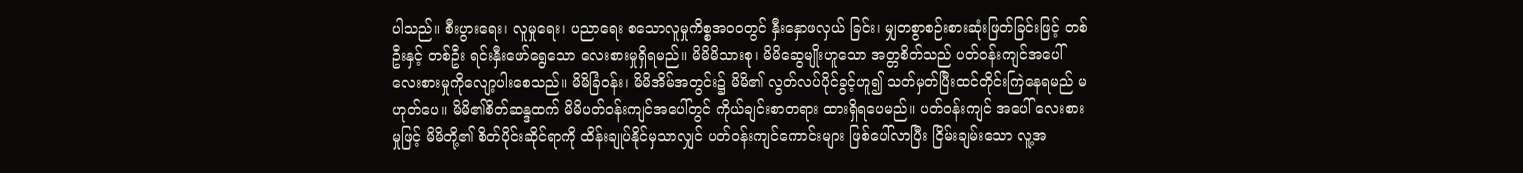ပါသည်။ စီးပွားရေး၊ လူမှုရေး၊ ပညာရေး စသောလူမှုကိစ္စအဝဝတွင် နှီးနှောဖလှယ် ခြင်း၊ မျှတစွာစဉ်းစားဆုံးဖြတ်ခြင်းဖြင့် တစ်ဦးနှင့် တစ်ဦး ရင်းနှီးဖော်ရွေသော လေးစားမှုရှိရမည်။ မိမိမိသားစု၊ မိမိဆွေမျိုးဟူသော အတ္တစိတ်သည် ပတ်ဝန်းကျင်အပေါ် လေးစားမှုကိုလျော့ပါးစေသည်။ မိမိခြံဝန်း၊ မိမိအိမ်အတွင်း၌ မိမိ၏ လွတ်လပ်ပိုင်ခွင့်ဟူ၍ သတ်မှတ်ပြီးထင်တိုင်းကြဲနေရမည် မဟုတ်ပေ။ မိမိ၏စိတ်ဆန္ဒထက် မိမိပတ်ဝန်းကျင်အပေါ်တွင် ကိုယ်ချင်းစာတရား ထားရှိရပေမည်။ ပတ်ဝန်းကျင် အပေါ် လေးစားမှုဖြင့် မိမိတို့၏ စိတ်ပိုင်းဆိုင်ရာကို ထိန်းချုပ်နိုင်မှသာလျှင် ပတ်ဝန်းကျင်ကောင်းများ ဖြစ်ပေါ်လာပြီး ငြိမ်းချမ်းသော လူ့အ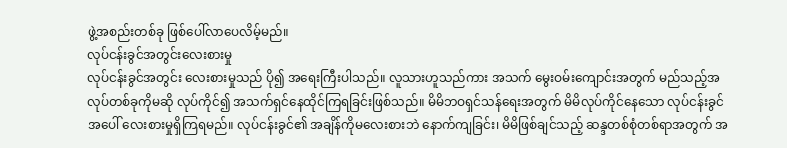ဖွဲ့အစည်းတစ်ခု ဖြစ်ပေါ်လာပေလိမ့်မည်။
လုပ်ငန်းခွင်အတွင်းလေးစားမှု
လုပ်ငန်းခွင်အတွင်း လေးစားမှုသည် ပို၍ အရေးကြီးပါသည်။ လူသားဟူသည်ကား အသက် မွေးဝမ်းကျောင်းအတွက် မည်သည့်အလုပ်တစ်ခုကိုမဆို လုပ်ကိုင်၍ အသက်ရှင်နေထိုင်ကြရခြင်းဖြစ်သည်။ မိမိဘဝရှင်သန်ရေးအတွက် မိမိလုပ်ကိုင်နေသော လုပ်ငန်းခွင်အပေါ် လေးစားမှုရှိကြရမည်။ လုပ်ငန်းခွင်၏ အချိန်ကိုမလေးစားဘဲ နောက်ကျခြင်း၊ မိမိဖြစ်ချင်သည့် ဆန္ဒတစ်စုံတစ်ရာအတွက် အ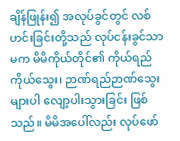ချိန်ဖြုန်း၍ အလုပ်ခွင်တွင် လစ်ဟင်းခြင်းတို့သည် လုပ်ငန်းခွင်သာမက မိမိကိုယ်တိုင်၏ ကိုယ်ရည်ကိုယ်သွေး၊ ဉာဏ်ရည်ဉာဏ်သွေးများပါ လျော့ပါးသွားခြင်း ဖြစ်သည်။ မိမိအပေါ်လည်း လုပ်ဖော်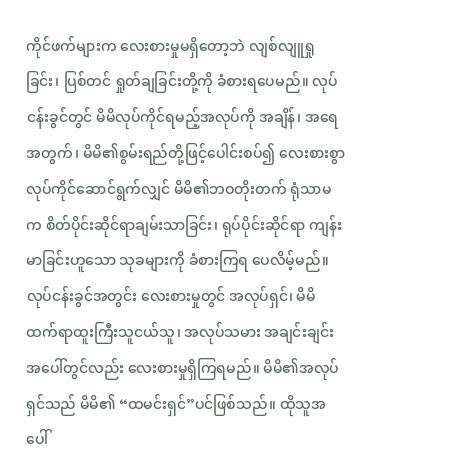ကိုင်ဖက်များက လေးစားမှုမရှိတော့ဘဲ လျစ်လျူရှုခြင်း၊ ပြစ်တင် ရှုတ်ချခြင်းတို့ကို ခံစားရပေမည်။ လုပ်ငန်းခွင်တွင် မိမိလုပ်ကိုင်ရမည့်အလုပ်ကို အချိန်၊ အရေအတွက်၊ မိမိ၏စွမ်းရည်တို့ဖြင့်ပေါင်းစပ်၍ လေးစားစွာ လုပ်ကိုင်ဆောင်ရွက်လျှင် မိမိ၏ဘဝတိုးတက် ရုံသာမက စိတ်ပိုင်းဆိုင်ရာချမ်းသာခြင်း၊ ရုပ်ပိုင်းဆိုင်ရာ ကျန်းမာခြင်းဟူသော သုခများကို ခံစားကြရ ပေလိမ့်မည်။
လုပ်ငန်းခွင်အတွင်း လေးစားမှုတွင် အလုပ်ရှင်၊ မိမိထက်ရာထူးကြီးသူငယ်သူ၊ အလုပ်သမား အချင်းချင်း အပေါ်တွင်လည်း လေးစားမှုရှိကြရမည်။ မိမိ၏အလုပ်ရှင်သည် မိမိ၏ “ထမင်းရှင်”ပင်ဖြစ်သည်။ ထိုသူအပေါ်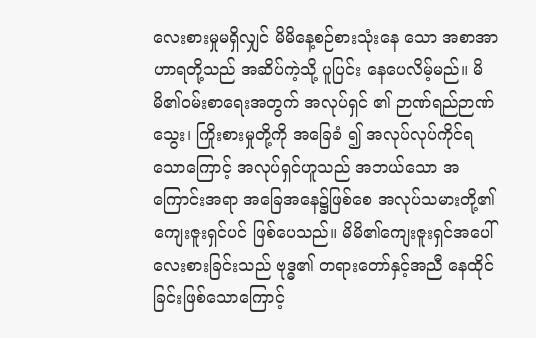လေးစားမှုမရှိလျှင် မိမိနေ့စဉ်စားသုံးနေ သော အစာအာဟာရတို့သည် အဆိပ်ကဲ့သို့ ပူပြင်း နေပေလိမ့်မည်။ မိမိ၏ဝမ်းစာရေးအတွက် အလုပ်ရှင် ၏ ဉာဏ်ရည်ဉာဏ်သွေး၊ ကြိုးစားမှုတို့ကို အခြေခံ ၍ အလုပ်လုပ်ကိုင်ရသောကြောင့် အလုပ်ရှင်ဟူသည် အဘယ်သော အကြောင်းအရာ အခြေအနေ၌ဖြစ်စေ အလုပ်သမားတို့၏ကျေးဇူးရှင်ပင် ဖြစ်ပေသည်။ မိမိ၏ကျေးဇူးရှင်အပေါ် လေးစားခြင်းသည် ဗုဒ္ဓ၏ တရားတော်နှင့်အညီ နေထိုင်ခြင်းဖြစ်သောကြောင့်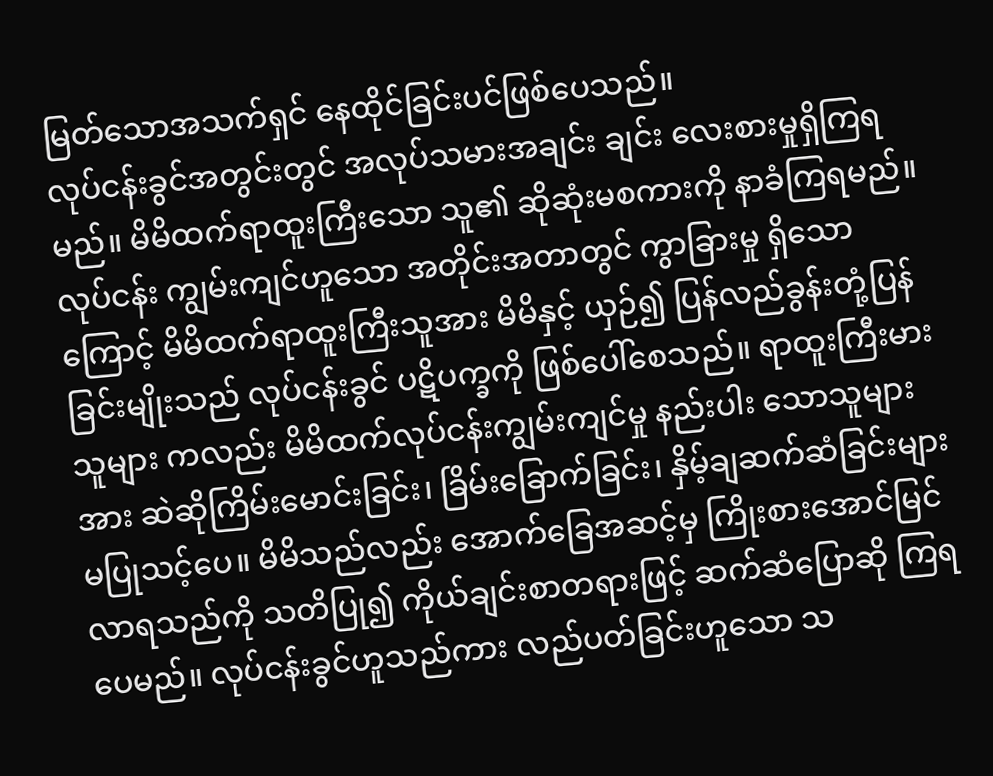မြတ်သောအသက်ရှင် နေထိုင်ခြင်းပင်ဖြစ်ပေသည်။
လုပ်ငန်းခွင်အတွင်းတွင် အလုပ်သမားအချင်း ချင်း လေးစားမှုရှိကြရမည်။ မိမိထက်ရာထူးကြီးသော သူ၏ ဆိုဆုံးမစကားကို နာခံကြရမည်။ လုပ်ငန်း ကျွမ်းကျင်ဟူသော အတိုင်းအတာတွင် ကွာခြားမှု ရှိသောကြောင့် မိမိထက်ရာထူးကြီးသူအား မိမိနှင့် ယှဉ်၍ ပြန်လည်ခွန်းတုံ့ပြန်ခြင်းမျိုးသည် လုပ်ငန်းခွင် ပဋိပက္ခကို ဖြစ်ပေါ်စေသည်။ ရာထူးကြီးမားသူများ ကလည်း မိမိထက်လုပ်ငန်းကျွမ်းကျင်မှု နည်းပါး သောသူများအား ဆဲဆိုကြိမ်းမောင်းခြင်း၊ ခြိမ်းခြောက်ခြင်း၊ နှိမ့်ချဆက်ဆံခြင်းများ မပြုသင့်ပေ။ မိမိသည်လည်း အောက်ခြေအဆင့်မှ ကြိုးစားအောင်မြင်လာရသည်ကို သတိပြု၍ ကိုယ်ချင်းစာတရားဖြင့် ဆက်ဆံပြောဆို ကြရပေမည်။ လုပ်ငန်းခွင်ဟူသည်ကား လည်ပတ်ခြင်းဟူသော သ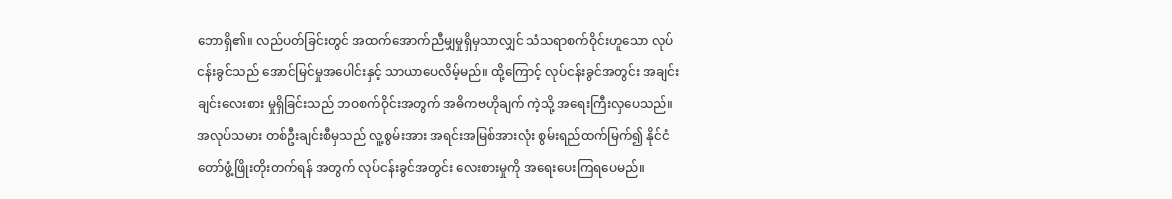ဘောရှိ၏။ လည်ပတ်ခြင်းတွင် အထက်အောက်ညီမျှမှုရှိမှသာလျှင် သံသရာစက်ဝိုင်းဟူသော လုပ်ငန်းခွင်သည် အောင်မြင်မှုအပေါင်းနှင့် သာယာပေလိမ့်မည်။ ထို့ကြောင့် လုပ်ငန်းခွင်အတွင်း အချင်းချင်းလေးစား မှုရှိခြင်းသည် ဘဝစက်ဝိုင်းအတွက် အဓိကဗဟိုချက် ကဲ့သို့ အရေးကြီးလှပေသည်။ အလုပ်သမား တစ်ဦးချင်းစီမှသည် လူ့စွမ်းအား အရင်းအမြစ်အားလုံး စွမ်းရည်ထက်မြက်၍ နိုင်ငံတော်ဖွံ့ဖြိုးတိုးတက်ရန် အတွက် လုပ်ငန်းခွင်အတွင်း လေးစားမှုကို အရေးပေးကြရပေမည်။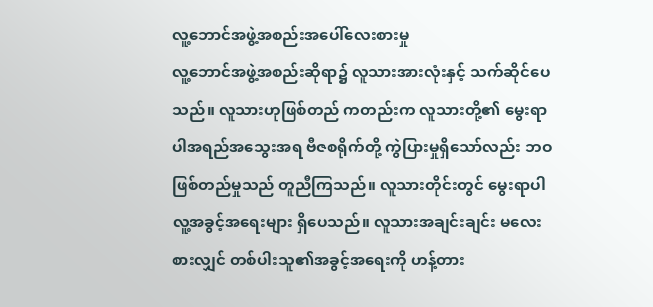လူ့ဘောင်အဖွဲ့အစည်းအပေါ်လေးစားမှု
လူ့ဘောင်အဖွဲ့အစည်းဆိုရာ၌ လူသားအားလုံးနှင့် သက်ဆိုင်ပေသည်။ လူသားဟုဖြစ်တည် ကတည်းက လူသားတို့၏ မွေးရာပါအရည်အသွေးအရ ဗီဇစရိုက်တို့ ကွဲပြားမှုရှိသော်လည်း ဘဝဖြစ်တည်မှုသည် တူညီကြသည်။ လူသားတိုင်းတွင် မွေးရာပါလူ့အခွင့်အရေးများ ရှိပေသည်။ လူသားအချင်းချင်း မလေးစားလျှင် တစ်ပါးသူ၏အခွင့်အရေးကို ဟန့်တား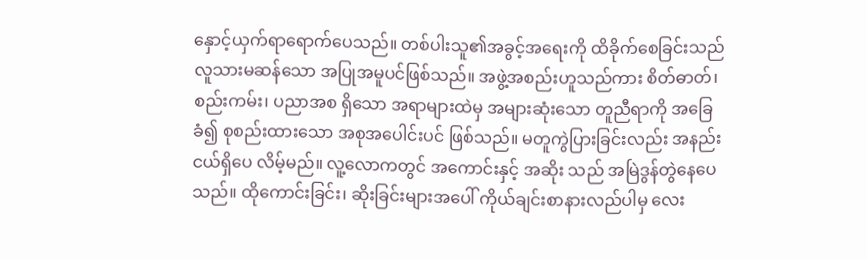နှောင့်ယှက်ရာရောက်ပေသည်။ တစ်ပါးသူ၏အခွင့်အရေးကို ထိခိုက်စေခြင်းသည် လူသားမဆန်သော အပြုအမူပင်ဖြစ်သည်။ အဖွဲ့အစည်းဟူသည်ကား စိတ်ဓာတ်၊ စည်းကမ်း၊ ပညာအစ ရှိသော အရာများထဲမှ အများဆုံးသော တူညီရာကို အခြေခံ၍ စုစည်းထားသော အစုအပေါင်းပင် ဖြစ်သည်။ မတူကွဲပြားခြင်းလည်း အနည်းငယ်ရှိပေ လိမ့်မည်။ လူ့လောကတွင် အကောင်းနှင့် အဆိုး သည် အမြဲဒွန်တွဲနေပေသည်။ ထိုကောင်းခြင်း၊ ဆိုးခြင်းများအပေါ် ကိုယ်ချင်းစာနားလည်ပါမှ လေး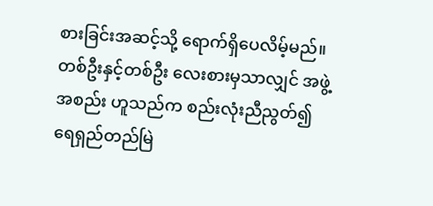စားခြင်းအဆင့်သို့ ရောက်ရှိပေလိမ့်မည်။ တစ်ဦးနှင့်တစ်ဦး လေးစားမှသာလျှင် အဖွဲ့အစည်း ဟူသည်က စည်းလုံးညီညွတ်၍ ရေရှည်တည်မြဲ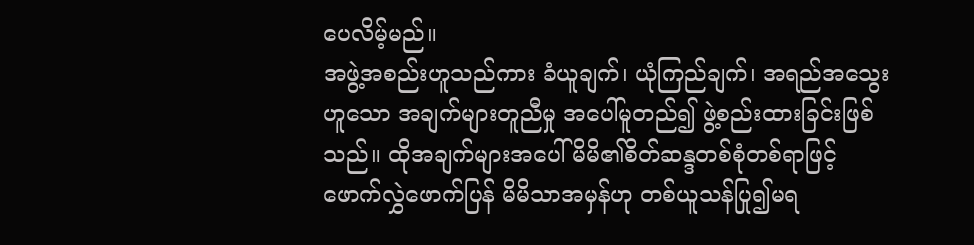ပေလိမ့်မည်။
အဖွဲ့အစည်းဟူသည်ကား ခံယူချက်၊ ယုံကြည်ချက်၊ အရည်အသွေးဟူသော အချက်များတူညီမှု အပေါ်မူတည်၍ ဖွဲ့စည်းထားခြင်းဖြစ်သည်။ ထိုအချက်များအပေါ် မိမိ၏စိတ်ဆန္ဒတစ်စုံတစ်ရာဖြင့် ဖောက်လွှဲဖောက်ပြန် မိမိသာအမှန်ဟု တစ်ယူသန်ပြု၍မရ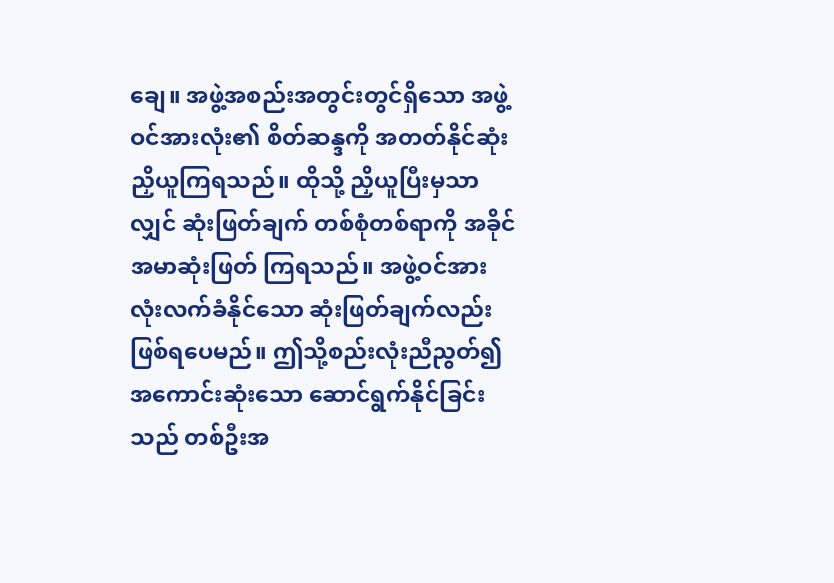ချေ။ အဖွဲ့အစည်းအတွင်းတွင်ရှိသော အဖွဲ့ဝင်အားလုံး၏ စိတ်ဆန္ဒကို အတတ်နိုင်ဆုံး ညှိယူကြရသည်။ ထိုသို့ ညှိယူပြီးမှသာလျှင် ဆုံးဖြတ်ချက် တစ်စုံတစ်ရာကို အခိုင်အမာဆုံးဖြတ် ကြရသည်။ အဖွဲ့ဝင်အားလုံးလက်ခံနိုင်သော ဆုံးဖြတ်ချက်လည်း ဖြစ်ရပေမည်။ ဤသို့စည်းလုံးညီညွတ်၍ အကောင်းဆုံးသော ဆောင်ရွက်နိုင်ခြင်းသည် တစ်ဦးအ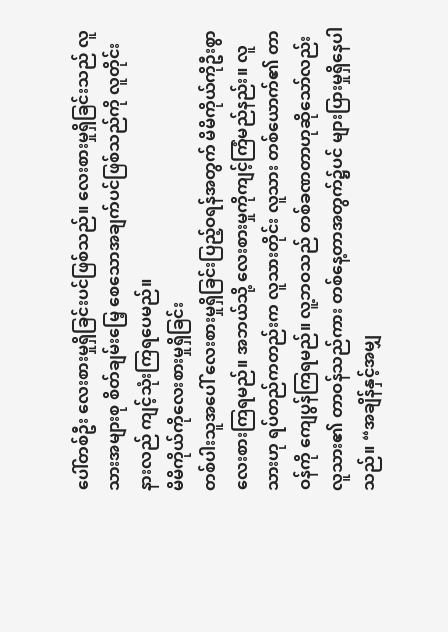ပေါ်တစ်ဦး လေးစားမှုရှိခြင်းပင်ဖြစ်သည်။ လေးစားမှုရှိခြင်းသည် လူသားအများစု စိတ်ချမ်းမြေ့ စေသောအချက်ပင်ဖြစ်သည်ကို လူတိုင်းနားလည် ကျင့်သုံးကြရပေမည်။
မိမိကိုယ်ကိုလေးစားမှုရှိခြင်း
တစ်ပါးသူအပေါ် လေးစားမှုရှိခြင်းပြည့်ဝရန်အတွက် မိမိကိုယ်ကိုဦးစွာ လေးစားကြရမည်။ အဘယ်သို့ လေးစားမှုကိုကျင့်ကြံမည်နည်း။ လူသားဟု ရပ်တည်ကတည်းက လူသားတိုင်း လူသား တစ်ယောက်၏ တာဝန်ကို ကျေပွန်ကြရမည်။ လူ့ဘဝသည် တစ်ခဏတာဟုဆိုသော်လည်း လူသား၏ တာဝန်သည်ကား တစ်နေ့တာအတွက်၌ပင် များပြားမှုရှိနေပါသည်။ “အချိန်နှင့်အမျှ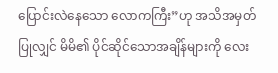ပြောင်းလဲနေသော လောကကြီး”ဟု အသိအမှတ်ပြုလျှင် မိမိ၏ ပိုင်ဆိုင်သောအချိန်များကို လေး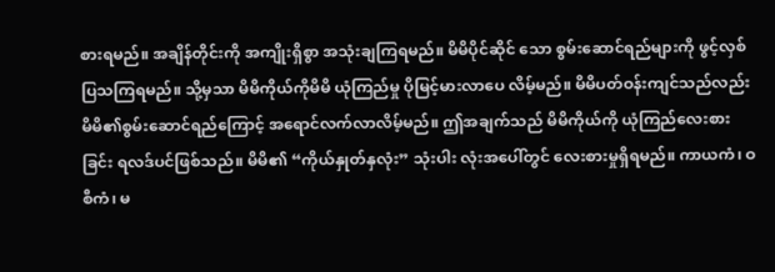စားရမည်။ အချိန်တိုင်းကို အကျိုးရှိစွာ အသုံးချကြရမည်။ မိမိပိုင်ဆိုင် သော စွမ်းဆောင်ရည်များကို ဖွင့်လှစ်ပြသကြရမည်။ သို့မှသာ မိမိကိုယ်ကိုမိမိ ယုံကြည်မှု ပိုမြင့်မားလာပေ လိမ့်မည်။ မိမိပတ်ဝန်းကျင်သည်လည်း မိမိ၏စွမ်းဆောင်ရည်ကြောင့် အရောင်လက်လာလိမ့်မည်။ ဤအချက်သည် မိမိကိုယ်ကို ယုံကြည်လေးစားခြင်း ရလဒ်ပင်ဖြစ်သည်။ မိမိ၏ “ကိုယ်နှုတ်နှလုံး” သုံးပါး လုံးအပေါ်တွင် လေးစားမှုရှိရမည်။ ကာယကံ၊ ဝစီကံ၊ မ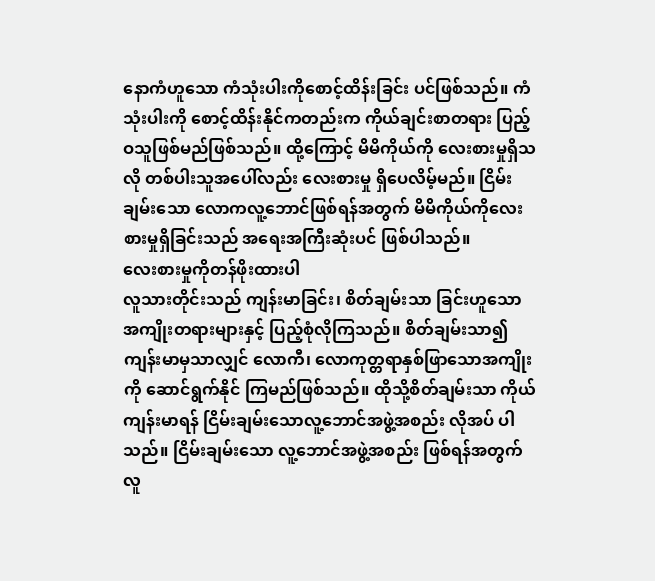နောကံဟူသော ကံသုံးပါးကိုစောင့်ထိန်းခြင်း ပင်ဖြစ်သည်။ ကံသုံးပါးကို စောင့်ထိန်းနိုင်ကတည်းက ကိုယ်ချင်းစာတရား ပြည့်ဝသူဖြစ်မည်ဖြစ်သည်။ ထို့ကြောင့် မိမိကိုယ်ကို လေးစားမှုရှိသလို တစ်ပါးသူအပေါ်လည်း လေးစားမှု ရှိပေလိမ့်မည်။ ငြိမ်းချမ်းသော လောကလူ့ဘောင်ဖြစ်ရန်အတွက် မိမိကိုယ်ကိုလေးစားမှုရှိခြင်းသည် အရေးအကြီးဆုံးပင် ဖြစ်ပါသည်။
လေးစားမှုကိုတန်ဖိုးထားပါ
လူသားတိုင်းသည် ကျန်းမာခြင်း၊ စိတ်ချမ်းသာ ခြင်းဟူသော အကျိုးတရားများနှင့် ပြည့်စုံလိုကြသည်။ စိတ်ချမ်းသာ၍ ကျန်းမာမှသာလျှင် လောကီ၊ လောကုတ္တရာနှစ်ဖြာသောအကျိုးကို ဆောင်ရွက်နိုင် ကြမည်ဖြစ်သည်။ ထိုသို့စိတ်ချမ်းသာ ကိုယ်ကျန်းမာရန် ငြိမ်းချမ်းသောလူ့ဘောင်အဖွဲ့အစည်း လိုအပ် ပါသည်။ ငြိမ်းချမ်းသော လူ့ဘောင်အဖွဲ့အစည်း ဖြစ်ရန်အတွက် လူ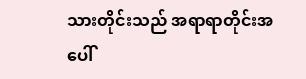သားတိုင်းသည် အရာရာတိုင်းအပေါ်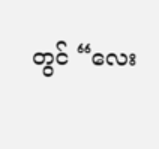တွင် “လေး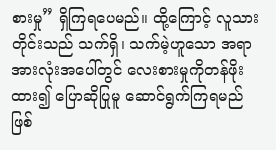စားမှု” ရှိကြရပေမည်။ ထို့ကြောင့် လူသားတိုင်းသည် သက်ရှိ၊ သက်မဲ့ဟူသော အရာအားလုံးအပေါ်တွင် လေးစားမှုကိုတန်ဖိုးထား၍ ပြောဆိုပြုမူ ဆောင်ရွက်ကြရမည်ဖြစ်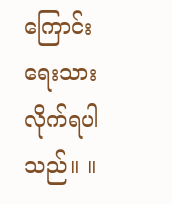ကြောင်း ရေးသားလိုက်ရပါသည်။ ။